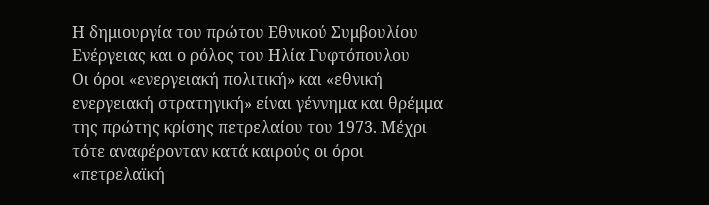Η δημιουργία του πρώτου Εθνικού Συμβουλίου Ενέργειας και ο ρόλος του Ηλία Γυφτόπουλου
Οι όροι «ενεργειακή πολιτική» και «εθνική ενεργειακή στρατηγική» είναι γέννημα και θρέμμα της πρώτης κρίσης πετρελαίου του 1973. Μέχρι τότε αναφέρονταν κατά καιρούς οι όροι «πετρελαϊκή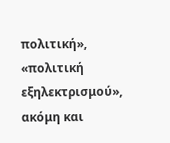πολιτική», «πολιτική εξηλεκτρισμού», ακόμη και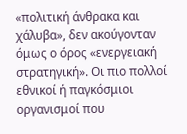«πολιτική άνθρακα και χάλυβα», δεν ακούγονταν όμως ο όρος «ενεργειακή στρατηγική». Οι πιο πολλοί εθνικοί ή παγκόσμιοι οργανισμοί που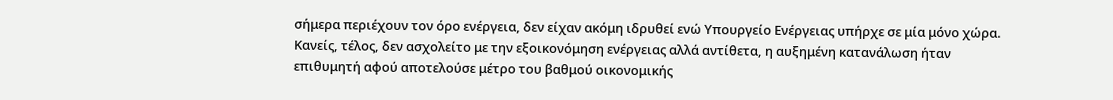σήμερα περιέχουν τον όρο ενέργεια, δεν είχαν ακόμη ιδρυθεί ενώ Υπουργείο Ενέργειας υπήρχε σε μία μόνο χώρα. Κανείς, τέλος, δεν ασχολείτο με την εξοικονόμηση ενέργειας αλλά αντίθετα, η αυξημένη κατανάλωση ήταν επιθυμητή αφού αποτελούσε μέτρο του βαθμού οικονομικής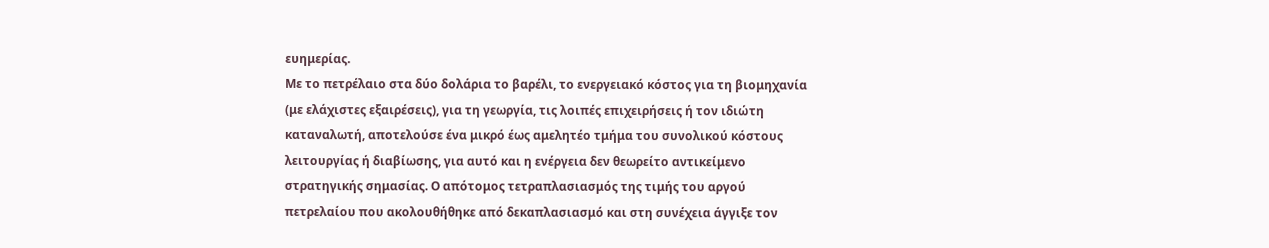ευημερίας.
Με το πετρέλαιο στα δύο δολάρια το βαρέλι, το ενεργειακό κόστος για τη βιομηχανία (με ελάχιστες εξαιρέσεις), για τη γεωργία, τις λοιπές επιχειρήσεις ή τον ιδιώτη καταναλωτή, αποτελούσε ένα μικρό έως αμελητέο τμήμα του συνολικού κόστους λειτουργίας ή διαβίωσης, για αυτό και η ενέργεια δεν θεωρείτο αντικείμενο στρατηγικής σημασίας. Ο απότομος τετραπλασιασμός της τιμής του αργού πετρελαίου που ακολουθήθηκε από δεκαπλασιασμό και στη συνέχεια άγγιξε τον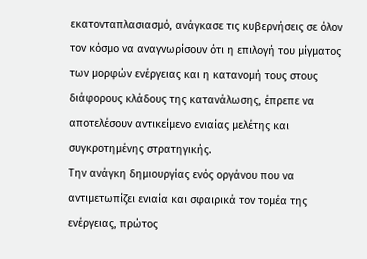εκατονταπλασιασμό, ανάγκασε τις κυβερνήσεις σε όλον τον κόσμο να αναγνωρίσουν ότι η επιλογή του μίγματος των μορφών ενέργειας και η κατανομή τους στους διάφορους κλάδους της κατανάλωσης, έπρεπε να αποτελέσουν αντικείμενο ενιαίας μελέτης και συγκροτημένης στρατηγικής.
Την ανάγκη δημιουργίας ενός οργάνου που να αντιμετωπίζει ενιαία και σφαιρικά τον τομέα της ενέργειας, πρώτος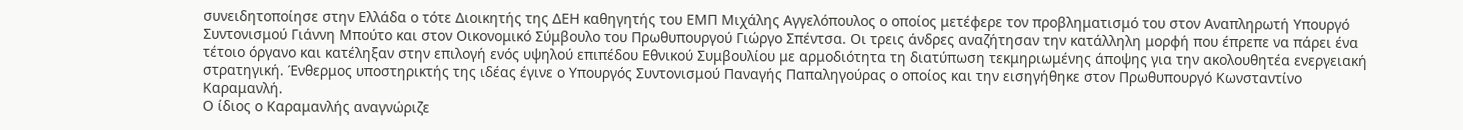συνειδητοποίησε στην Ελλάδα ο τότε Διοικητής της ΔΕΗ καθηγητής του ΕΜΠ Μιχάλης Αγγελόπουλος ο οποίος μετέφερε τον προβληματισμό του στον Αναπληρωτή Υπουργό Συντονισμού Γιάννη Μπούτο και στον Οικονομικό Σύμβουλο του Πρωθυπουργού Γιώργο Σπέντσα. Οι τρεις άνδρες αναζήτησαν την κατάλληλη μορφή που έπρεπε να πάρει ένα τέτοιο όργανο και κατέληξαν στην επιλογή ενός υψηλού επιπέδου Εθνικού Συμβουλίου με αρμοδιότητα τη διατύπωση τεκμηριωμένης άποψης για την ακολουθητέα ενεργειακή στρατηγική. Ένθερμος υποστηρικτής της ιδέας έγινε ο Υπουργός Συντονισμού Παναγής Παπαληγούρας ο οποίος και την εισηγήθηκε στον Πρωθυπουργό Κωνσταντίνο Καραμανλή.
Ο ίδιος ο Καραμανλής αναγνώριζε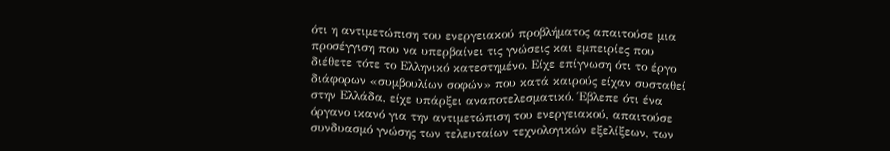ότι η αντιμετώπιση του ενεργειακού προβλήματος απαιτούσε μια προσέγγιση που να υπερβαίνει τις γνώσεις και εμπειρίες που διέθετε τότε το Ελληνικό κατεστημένο. Είχε επίγνωση ότι το έργο διάφορων «συμβουλίων σοφών» που κατά καιρούς είχαν συσταθεί στην Ελλάδα, είχε υπάρξει αναποτελεσματικό. Έβλεπε ότι ένα όργανο ικανό για την αντιμετώπιση του ενεργειακού, απαιτούσε συνδυασμό γνώσης των τελευταίων τεχνολογικών εξελίξεων, των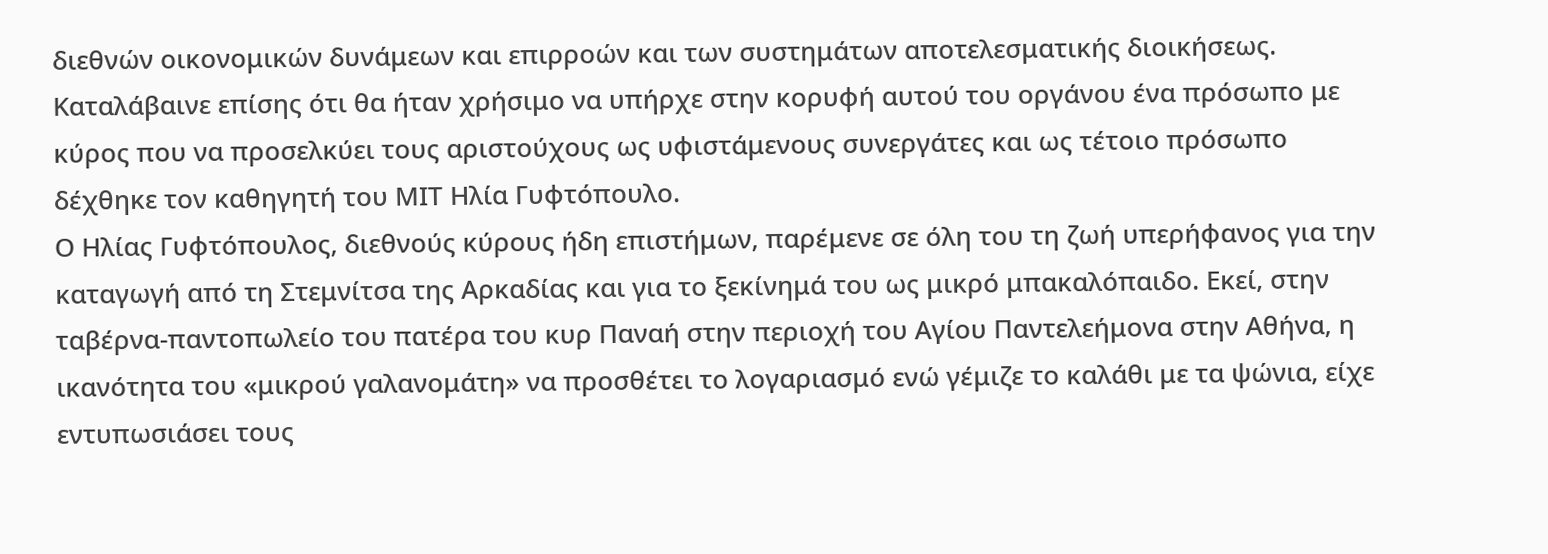διεθνών οικονομικών δυνάμεων και επιρροών και των συστημάτων αποτελεσματικής διοικήσεως. Καταλάβαινε επίσης ότι θα ήταν χρήσιμο να υπήρχε στην κορυφή αυτού του οργάνου ένα πρόσωπο με κύρος που να προσελκύει τους αριστούχους ως υφιστάμενους συνεργάτες και ως τέτοιο πρόσωπο δέχθηκε τον καθηγητή του ΜΙΤ Ηλία Γυφτόπουλο.
Ο Ηλίας Γυφτόπουλος, διεθνούς κύρους ήδη επιστήμων, παρέμενε σε όλη του τη ζωή υπερήφανος για την καταγωγή από τη Στεμνίτσα της Αρκαδίας και για το ξεκίνημά του ως μικρό μπακαλόπαιδο. Εκεί, στην ταβέρνα-παντοπωλείο του πατέρα του κυρ Παναή στην περιοχή του Αγίου Παντελεήμονα στην Αθήνα, η ικανότητα του «μικρού γαλανομάτη» να προσθέτει το λογαριασμό ενώ γέμιζε το καλάθι με τα ψώνια, είχε εντυπωσιάσει τους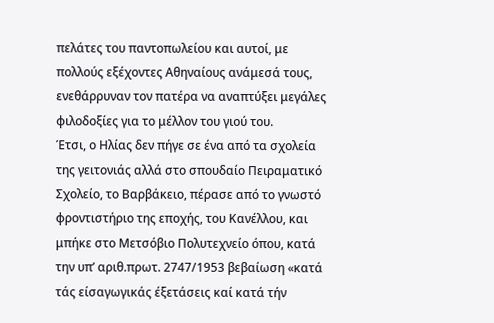πελάτες του παντοπωλείου και αυτοί, με πολλούς εξέχοντες Αθηναίους ανάμεσά τους, ενεθάρρυναν τον πατέρα να αναπτύξει μεγάλες φιλοδοξίες για το μέλλον του γιού του.
Έτσι, ο Ηλίας δεν πήγε σε ένα από τα σχολεία της γειτονιάς αλλά στο σπουδαίο Πειραματικό Σχολείο, το Βαρβάκειο, πέρασε από το γνωστό φροντιστήριο της εποχής, του Κανέλλου, και μπήκε στο Μετσόβιο Πολυτεχνείο όπου, κατά την υπ’ αριθ.πρωτ. 2747/1953 βεβαίωση «κατά τάς είσαγωγικάς έξετάσεις καί κατά τήν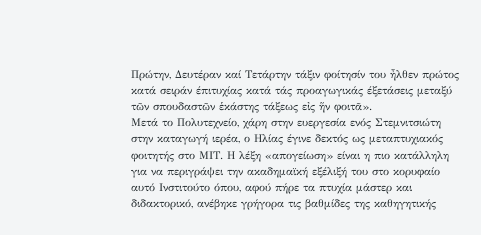Πρώτην, Δευτέραν καί Τετάρτην τάξιν φοίτησίν του ἦλθεν πρώτος κατά σειράν έπιτυχίας κατά τάς προαγωγικάς έξετάσεις μεταξύ τῶν σπουδαστῶν ἑκάστης τάξεως εἰς ἥν φοιτᾶ».
Μετά το Πολυτεχνείο, χάρη στην ευεργεσία ενός Στεμνιτσιώτη στην καταγωγή ιερέα, ο Ηλίας έγινε δεκτός ως μεταπτυχιακός φοιτητής στο ΜΙΤ. Η λέξη «απογείωση» είναι η πιο κατάλληλη για να περιγράψει την ακαδημαϊκή εξέλιξή του στο κορυφαίο αυτό Ινστιτούτο όπου, αφού πήρε τα πτυχία μάστερ και διδακτορικό, ανέβηκε γρήγορα τις βαθμίδες της καθηγητικής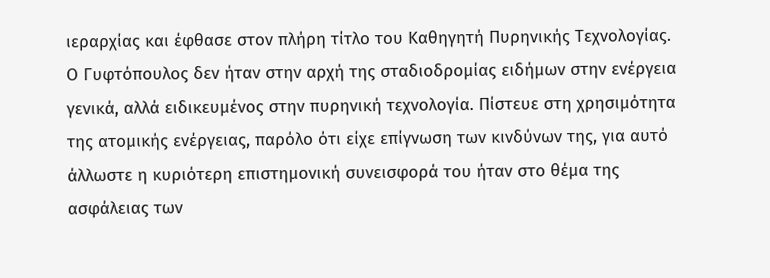ιεραρχίας και έφθασε στον πλήρη τίτλο του Καθηγητή Πυρηνικής Τεχνολογίας.
Ο Γυφτόπουλος δεν ήταν στην αρχή της σταδιοδρομίας ειδήμων στην ενέργεια γενικά, αλλά ειδικευμένος στην πυρηνική τεχνολογία. Πίστευε στη χρησιμότητα της ατομικής ενέργειας, παρόλο ότι είχε επίγνωση των κινδύνων της, για αυτό άλλωστε η κυριότερη επιστημονική συνεισφορά του ήταν στο θέμα της ασφάλειας των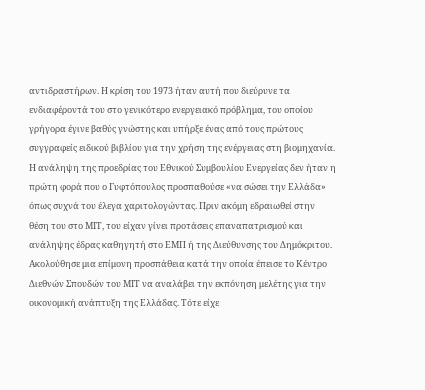αντιδραστήρων. Η κρίση του 1973 ήταν αυτή που διεύρυνε τα ενδιαφέροντά του στο γενικότερο ενεργειακό πρόβλημα, του οποίου γρήγορα έγινε βαθύς γνώστης και υπήρξε ένας από τους πρώτους συγγραφείς ειδικού βιβλίου για την χρήση της ενέργειας στη βιομηχανία.
Η ανάληψη της προεδρίας του Εθνικού Συμβουλίου Ενεργείας δεν ήταν η πρώτη φορά που ο Γυφτόπουλος προσπαθούσε «να σώσει την Ελλάδα» όπως συχνά του έλεγα χαριτολογώντας. Πριν ακόμη εδραιωθεί στην θέση του στο ΜΙΤ, του είχαν γίνει προτάσεις επαναπατρισμού και ανάληψης έδρας καθηγητή στο ΕΜΠ ή της Διεύθυνσης του Δημόκριτου. Ακολούθησε μια επίμονη προσπάθεια κατά την οποία έπεισε το Κέντρο Διεθνών Σπουδών του ΜΙΤ να αναλάβει την εκπόνηση μελέτης για την οικονομική ανάπτυξη της Ελλάδας. Τότε είχε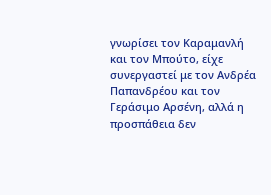γνωρίσει τον Καραμανλή και τον Μπούτο, είχε συνεργαστεί με τον Ανδρέα Παπανδρέου και τον Γεράσιμο Αρσένη, αλλά η προσπάθεια δεν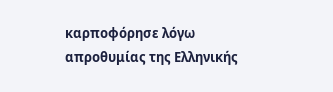καρποφόρησε λόγω απροθυμίας της Ελληνικής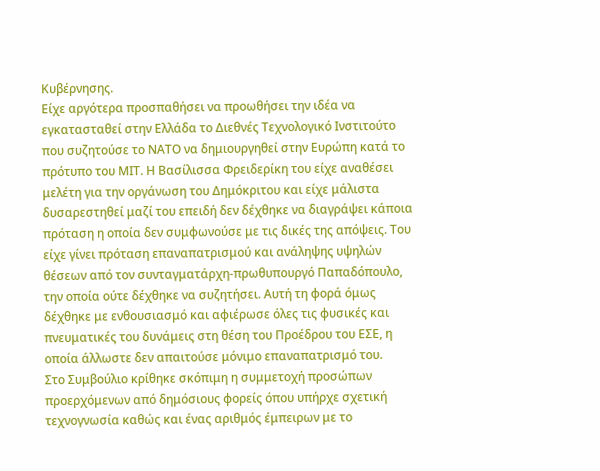Κυβέρνησης.
Είχε αργότερα προσπαθήσει να προωθήσει την ιδέα να εγκατασταθεί στην Ελλάδα το Διεθνές Τεχνολογικό Ινστιτούτο που συζητούσε το ΝΑΤΟ να δημιουργηθεί στην Ευρώπη κατά το πρότυπο του ΜΙΤ. Η Βασίλισσα Φρειδερίκη του είχε αναθέσει μελέτη για την οργάνωση του Δημόκριτου και είχε μάλιστα δυσαρεστηθεί μαζί του επειδή δεν δέχθηκε να διαγράψει κάποια πρόταση η οποία δεν συμφωνούσε με τις δικές της απόψεις. Του είχε γίνει πρόταση επαναπατρισμού και ανάληψης υψηλών θέσεων από τον συνταγματάρχη-πρωθυπουργό Παπαδόπουλο, την οποία ούτε δέχθηκε να συζητήσει. Αυτή τη φορά όμως δέχθηκε με ενθουσιασμό και αφιέρωσε όλες τις φυσικές και πνευματικές του δυνάμεις στη θέση του Προέδρου του ΕΣΕ, η οποία άλλωστε δεν απαιτούσε μόνιμο επαναπατρισμό του.
Στο Συμβούλιο κρίθηκε σκόπιμη η συμμετοχή προσώπων προερχόμενων από δημόσιους φορείς όπου υπήρχε σχετική τεχνογνωσία καθώς και ένας αριθμός έμπειρων με το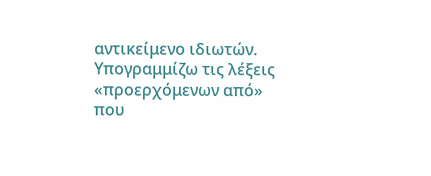αντικείμενο ιδιωτών. Υπογραμμίζω τις λέξεις «προερχόμενων από» που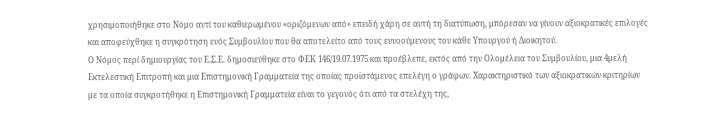χρησιμοποιήθηκε στο Νόμο αντί του καθιερωμένου «οριζόμενων από» επειδή χάρη σε αυτή τη διατύπωση, μπόρεσαν να γίνουν αξιοκρατικές επιλογές και αποφεύχθηκε η συγκρότηση ενός Συμβουλίου που θα αποτελείτο από τους ευνοούμενους του κάθε Υπουργού ή Διοικητού.
Ο Νόμος περί δημιουργίας του Ε.Σ.Ε. δημοσιεύθηκε στο ΦΕΚ 146/19.07.1975 και προέβλεπε, εκτός από την Ολομέλεια του Συμβουλίου, μια 4μελή Εκτελεστική Επιτροπή και μια Επιστημονική Γραμματεία της οποίας προϊστάμενος επελέγη ο γράφων. Χαρακτηριστικό των αξιοκρατικών κριτηρίων με τα οποία συγκροτήθηκε η Επιστημονική Γραμματεία είναι το γεγονός ότι από τα στελέχη της,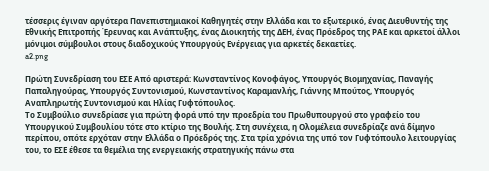τέσσερις έγιναν αργότερα Πανεπιστημιακοί Καθηγητές στην Ελλάδα και το εξωτερικό, ένας Διευθυντής της Εθνικής Επιτροπής Έρευνας και Ανάπτυξης, ένας Διοικητής της ΔΕΗ, ένας Πρόεδρος της ΡΑΕ και αρκετοί άλλοι μόνιμοι σύμβουλοι στους διαδοχικούς Υπουργούς Ενέργειας για αρκετές δεκαετίες.
a2.png

Πρώτη Συνεδρίαση του ΕΣΕ Από αριστερά: Κωνσταντίνος Κονοφάγος, Υπουργός Βιομηχανίας, Παναγής Παπαληγούρας, Υπουργός Συντονισμού, Κωνσταντίνος Καραμανλής, Γιάννης Μπούτος, Υπουργός Αναπληρωτής Συντονισμού και Ηλίας Γυφτόπουλος.
Το Συμβούλιο συνεδρίασε για πρώτη φορά υπό την προεδρία του Πρωθυπουργού στο γραφείο του Υπουργικού Συμβουλίου τότε στο κτίριο της Βουλής. Στη συνέχεια, η Ολομέλεια συνεδρίαζε ανά δίμηνο περίπου, οπότε ερχόταν στην Ελλάδα ο Πρόεδρός της. Στα τρία χρόνια της υπό τον Γυφτόπουλο λειτουργίας του, το ΕΣΕ έθεσε τα θεμέλια της ενεργειακής στρατηγικής πάνω στα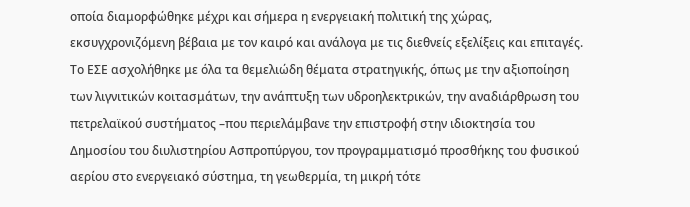οποία διαμορφώθηκε μέχρι και σήμερα η ενεργειακή πολιτική της χώρας, εκσυγχρονιζόμενη βέβαια με τον καιρό και ανάλογα με τις διεθνείς εξελίξεις και επιταγές.
Το ΕΣΕ ασχολήθηκε με όλα τα θεμελιώδη θέματα στρατηγικής, όπως με την αξιοποίηση των λιγνιτικών κοιτασμάτων, την ανάπτυξη των υδροηλεκτρικών, την αναδιάρθρωση του πετρελαϊκού συστήματος –που περιελάμβανε την επιστροφή στην ιδιοκτησία του Δημοσίου του διυλιστηρίου Ασπροπύργου, τον προγραμματισμό προσθήκης του φυσικού αερίου στο ενεργειακό σύστημα, τη γεωθερμία, τη μικρή τότε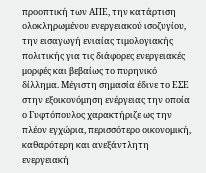προοπτική των ΑΠΕ, την κατάρτιση ολοκληρωμένου ενεργειακού ισοζυγίου, την εισαγωγή ενιαίας τιμολογιακής πολιτικής για τις διάφορες ενεργειακές μορφές και βεβαίως το πυρηνικό δίλλημα. Μέγιστη σημασία έδινε το ΕΣΕ στην εξοικονόμηση ενέργειας την οποία ο Γυφτόπουλος χαρακτήριζε ως την πλέον εγχώρια, περισσότερο οικονομική, καθαρότερη και ανεξάντλητη ενεργειακή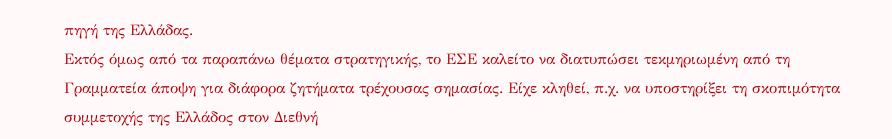πηγή της Ελλάδας.
Εκτός όμως από τα παραπάνω θέματα στρατηγικής, το ΕΣΕ καλείτο να διατυπώσει τεκμηριωμένη από τη Γραμματεία άποψη για διάφορα ζητήματα τρέχουσας σημασίας. Είχε κληθεί, π.χ. να υποστηρίξει τη σκοπιμότητα συμμετοχής της Ελλάδος στον Διεθνή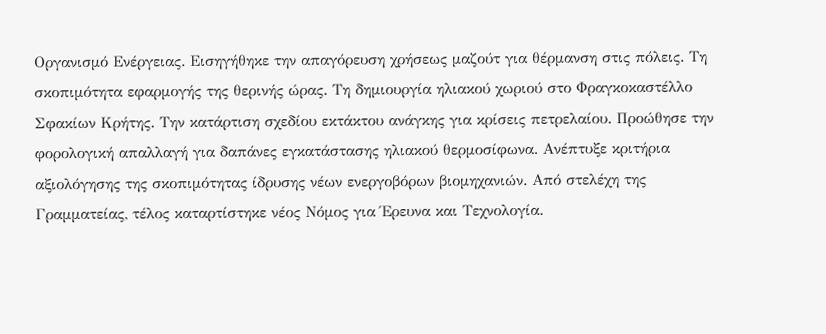Οργανισμό Ενέργειας. Εισηγήθηκε την απαγόρευση χρήσεως μαζούτ για θέρμανση στις πόλεις. Τη σκοπιμότητα εφαρμογής της θερινής ώρας. Τη δημιουργία ηλιακού χωριού στο Φραγκοκαστέλλο Σφακίων Κρήτης. Την κατάρτιση σχεδίου εκτάκτου ανάγκης για κρίσεις πετρελαίου. Προώθησε την φορολογική απαλλαγή για δαπάνες εγκατάστασης ηλιακού θερμοσίφωνα. Ανέπτυξε κριτήρια αξιολόγησης της σκοπιμότητας ίδρυσης νέων ενεργοβόρων βιομηχανιών. Από στελέχη της Γραμματείας, τέλος καταρτίστηκε νέος Νόμος για Έρευνα και Τεχνολογία.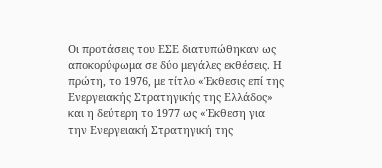Οι προτάσεις του ΕΣΕ διατυπώθηκαν ως αποκορύφωμα σε δύο μεγάλες εκθέσεις. Η πρώτη, το 1976, με τίτλο «Έκθεσις επί της Ενεργειακής Στρατηγικής της Ελλάδος» και η δεύτερη το 1977 ως «Έκθεση για την Ενεργειακή Στρατηγική της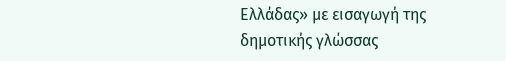Ελλάδας» με εισαγωγή της δημοτικής γλώσσας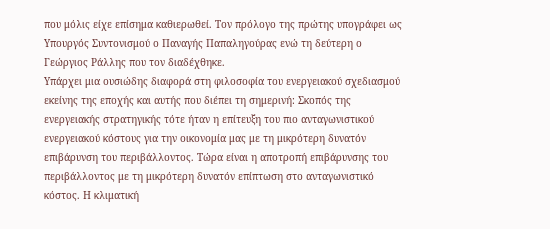που μόλις είχε επίσημα καθιερωθεί. Τον πρόλογο της πρώτης υπογράφει ως Υπουργός Συντονισμού ο Παναγής Παπαληγούρας ενώ τη δεύτερη ο Γεώργιος Ράλλης που τον διαδέχθηκε.
Υπάρχει μια ουσιώδης διαφορά στη φιλοσοφία του ενεργειακού σχεδιασμού εκείνης της εποχής και αυτής που διέπει τη σημερινή: Σκοπός της ενεργειακής στρατηγικής τότε ήταν η επίτευξη του πιο ανταγωνιστικού ενεργειακού κόστους για την οικονομία μας με τη μικρότερη δυνατόν επιβάρυνση του περιβάλλοντος. Τώρα είναι η αποτροπή επιβάρυνσης του περιβάλλοντος με τη μικρότερη δυνατόν επίπτωση στο ανταγωνιστικό κόστος. Η κλιματική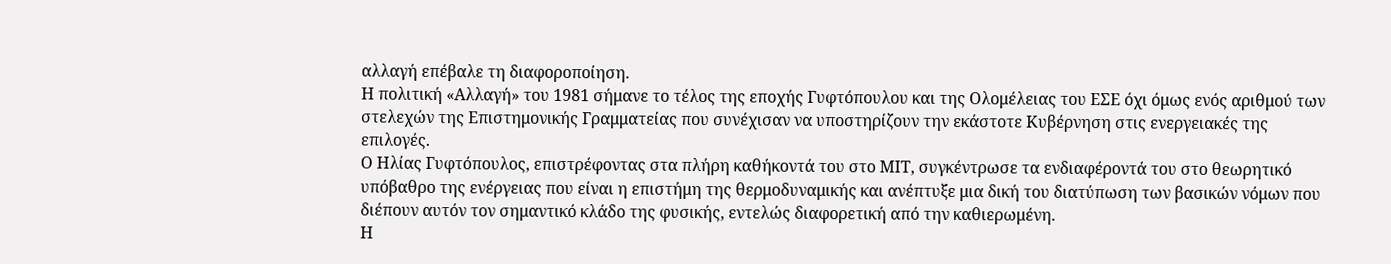αλλαγή επέβαλε τη διαφοροποίηση.
Η πολιτική «Αλλαγή» του 1981 σήμανε το τέλος της εποχής Γυφτόπουλου και της Ολομέλειας του ΕΣΕ όχι όμως ενός αριθμού των στελεχών της Επιστημονικής Γραμματείας που συνέχισαν να υποστηρίζουν την εκάστοτε Κυβέρνηση στις ενεργειακές της επιλογές.
Ο Ηλίας Γυφτόπουλος, επιστρέφοντας στα πλήρη καθήκοντά του στο ΜΙΤ, συγκέντρωσε τα ενδιαφέροντά του στο θεωρητικό υπόβαθρο της ενέργειας που είναι η επιστήμη της θερμοδυναμικής και ανέπτυξε μια δική του διατύπωση των βασικών νόμων που διέπουν αυτόν τον σημαντικό κλάδο της φυσικής, εντελώς διαφορετική από την καθιερωμένη.
Η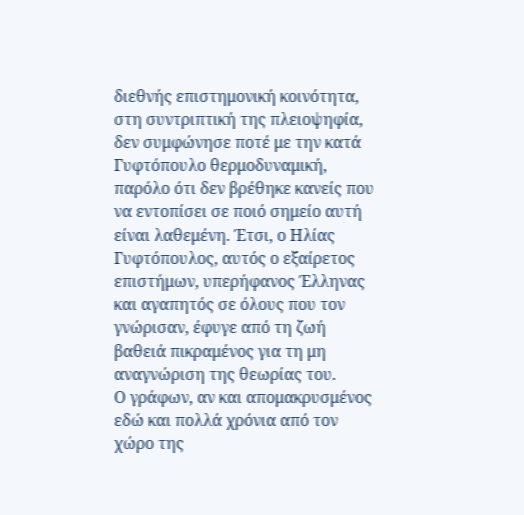διεθνής επιστημονική κοινότητα, στη συντριπτική της πλειοψηφία, δεν συμφώνησε ποτέ με την κατά Γυφτόπουλο θερμοδυναμική, παρόλο ότι δεν βρέθηκε κανείς που να εντοπίσει σε ποιό σημείο αυτή είναι λαθεμένη. Έτσι, ο Ηλίας Γυφτόπουλος, αυτός ο εξαίρετος επιστήμων, υπερήφανος Έλληνας και αγαπητός σε όλους που τον γνώρισαν, έφυγε από τη ζωή βαθειά πικραμένος για τη μη αναγνώριση της θεωρίας του.
Ο γράφων, αν και απομακρυσμένος εδώ και πολλά χρόνια από τον χώρο της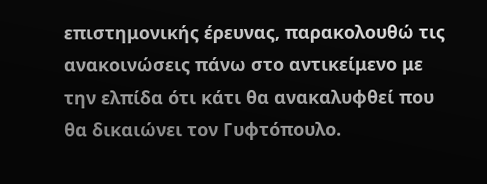επιστημονικής έρευνας, παρακολουθώ τις ανακοινώσεις πάνω στο αντικείμενο με την ελπίδα ότι κάτι θα ανακαλυφθεί που θα δικαιώνει τον Γυφτόπουλο.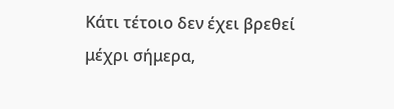Κάτι τέτοιο δεν έχει βρεθεί μέχρι σήμερα,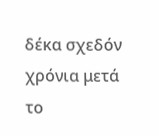δέκα σχεδόν χρόνια μετά το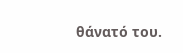θάνατό του.